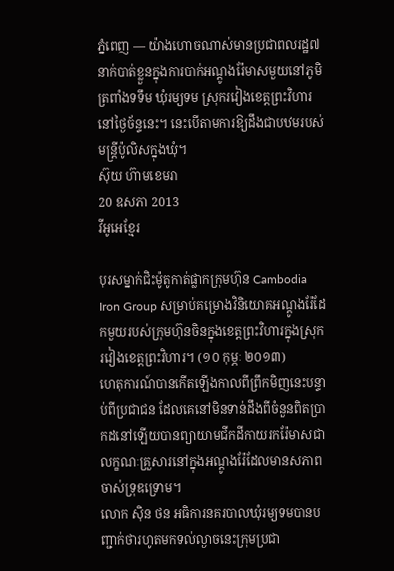ភ្នំពេញ — យ៉ាងហោចណាស់មានប្រជាពលរដ្ឋ៧នាក់បាត់ខ្លួនក្នុងការបាក់អណ្តូងរ៉ែមាសមួយនៅភូមិត្រពាំងទទឹម ឃុំរម្យទម ស្រុករវៀងខេត្តព្រះវិហារ នៅថ្ងៃច័ន្ទនេះ។ នេះបើតាមការឱ្យដឹងជាបឋមរបស់មន្ត្រីប៉ូលិសក្នុងឃុំ។
ស៊ុយ ហ៊ាមខេមរា
20 ឧសភា 2013
វីអូអេខ្មែរ

បុរសម្នាក់ជិះម៉ូតូកាត់ផ្លាកក្រុមហ៊ុន Cambodia Iron Group សម្រាប់គម្រោងវិនិយោគអណ្តូងរ៉ែដែកមួយរបស់ក្រុមហ៊ុនចិនក្នុងខេត្តព្រះវិហារក្នុងស្រុករវៀងខេត្តព្រះវិហារ។ (១០ កុម្ភៈ ២០១៣)
ហេតុការណ៍បានកើតឡើងកាលពីព្រឹកមិញនេះបន្ទាប់ពីប្រជាជន ដែលគេនៅមិនទាន់ដឹងពីចំនួនពិតប្រាកដនៅឡើយបានព្យាយាមជីកដីកាយរករ៉ែមាសជាលក្ខណៈគ្រួសារនៅក្នុងអណ្តូងរ៉ែដែលមានសភាពចាស់ទ្រុឌទ្រោម។
លោក ស៊ិន ថន អធិការនគរបាលឃុំរម្យទមបានបញ្ជាក់ថារហូតមកទល់ល្ងាចនេះក្រុមប្រជា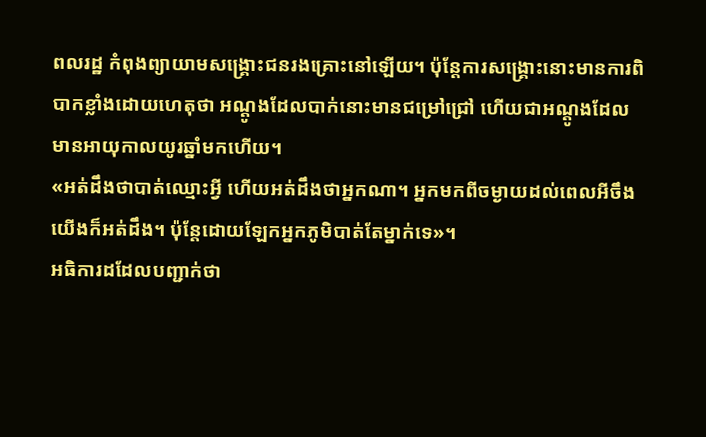ពលរដ្ឋ កំពុងព្យាយាមសង្គ្រោះជនរងគ្រោះនៅឡើយ។ ប៉ុន្តែការសង្គ្រោះនោះមានការពិបាកខ្លាំងដោយហេតុថា អណ្តូងដែលបាក់នោះមានជម្រៅជ្រៅ ហើយជាអណ្តូងដែល មានអាយុកាលយូរឆ្នាំមកហើយ។
«អត់ដឹងថាបាត់ឈ្មោះអ្វី ហើយអត់ដឹងថាអ្នកណា។ អ្នកមកពីចម្ងាយដល់ពេលអីចឹងយើងក៏អត់ដឹង។ ប៉ុន្តែដោយឡែកអ្នកភូមិបាត់តែម្នាក់ទេ»។
អធិការដដែលបញ្ជាក់ថា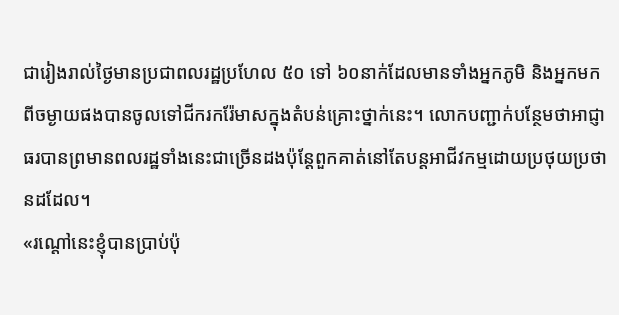ជារៀងរាល់ថ្ងៃមានប្រជាពលរដ្ឋប្រហែល ៥០ ទៅ ៦០នាក់ដែលមានទាំងអ្នកភូមិ និងអ្នកមកពីចម្ងាយផងបានចូលទៅជីករករ៉ែមាសក្នុងតំបន់គ្រោះថ្នាក់នេះ។ លោកបញ្ជាក់បន្ថែមថាអាជ្ញាធរបានព្រមានពលរដ្ឋទាំងនេះជាច្រើនដងប៉ុន្តែពួកគាត់នៅតែបន្តអាជីវកម្មដោយប្រថុយប្រថានដដែល។
«រណ្តៅនេះខ្ញុំបានប្រាប់ប៉ុ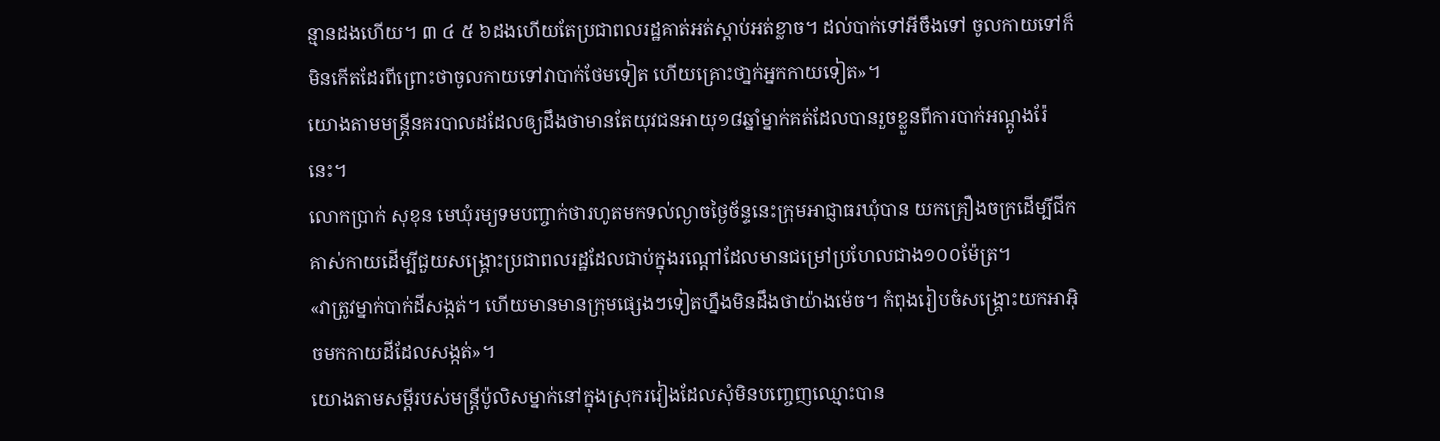ន្មានដងហើយ។ ៣ ៤ ៥ ៦ដងហើយតែប្រជាពលរដ្ឋគាត់អត់ស្តាប់អត់ខ្លាច។ ដល់បាក់ទៅអីចឹងទៅ ចូលកាយទៅក៏មិនកើតដែរពីព្រោះថាចូលកាយទៅវាបាក់ថែមទៀត ហើយគ្រោះថា្នក់អ្នកកាយទៀត»។
យោងតាមមន្ត្រីនគរបាលដដែលឲ្យដឹងថាមានតែយុវជនអាយុ១៨ឆ្នាំម្នាក់គត់ដែលបានរួចខ្លួនពីការបាក់អណ្តូងរ៉ែនេះ។
លោកប្រាក់ សុខុន មេឃុំរម្យទមបញ្ចាក់ថារហូតមកទល់ល្ងាចថ្ងៃច័ន្ទនេះក្រុមអាជ្ញាធរឃុំបាន យកគ្រឿងចក្រដើម្បីជីកគាស់កាយដើម្បីជួយសង្គ្រោះប្រជាពលរដ្ឋដែលជាប់ក្នុងរណ្តៅដែលមានជម្រៅប្រហែលជាង១០០ម៉ែត្រ។
«វាត្រូវម្នាក់បាក់ដីសង្កត់។ ហើយមានមានក្រុមផ្សេងៗទៀតហ្នឹងមិនដឹងថាយ៉ាងម៉េច។ កំពុងរៀបចំសង្គ្រោះយកអាអ៊ិចមកកាយដីដែលសង្កត់»។
យោងតាមសម្តីរបស់មន្ត្រីប៉ូលិសម្នាក់នៅក្នុងស្រុករវៀងដែលសុំមិនបញ្ចេញឈ្មោះបាន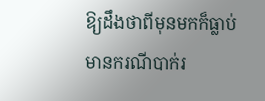ឱ្យដឹងថាពីមុនមកក៏ធ្លាប់មានករណីបាក់រ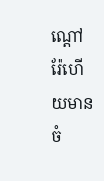ណ្តៅរ៉ែហើយមានចំ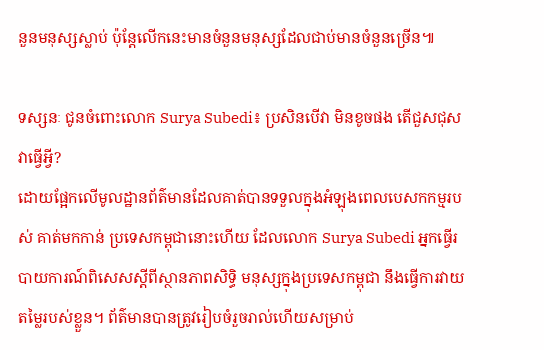នួនមនុស្សស្លាប់ ប៉ុន្តែលើកនេះមានចំនួនមនុស្សដែលជាប់មានចំនួនច្រើន៕

ទស្សនៈ ជូនចំពោះលោក Surya Subedi៖ ប្រសិនបើវា មិនខូចផង តើជួសជុសវាធ្វើអ្វី?
ដោយផ្អែកលើមូលដ្ឋានព័ត៌មានដែលគាត់បានទទួលក្នុងអំឡុងពេលបេសកកម្មរបស់ គាត់មកកាន់ ប្រទេសកម្ពុជានោះហើយ ដែលលោក Surya Subedi អ្នកធ្វើរបាយការណ៍ពិសេសស្តីពីស្ថានភាពសិទ្ធិ មនុស្សក្នុងប្រទេសកម្ពុជា នឹងធ្វើការវាយតម្លៃរបស់ខ្លួន។ ព័ត៌មានបានត្រូវរៀបចំរួចរាល់ហើយសម្រាប់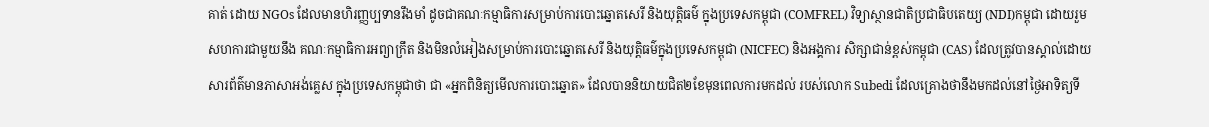គាត់ ដោយ NGOs ដែលមានហិរញ្ញប្បទានរឹងមាំ ដូចជាគណៈកម្មាធិការសម្រាប់ការបោះឆ្នោតសេរី និងយុត្តិធម៌ ក្នុងប្រទេសកម្ពុជា (COMFREL) វិទ្យាស្ថានជាតិប្រជាធិបតេយ្យ (NDI)កម្ពុជា ដោយរួមសហការជាមួយនឹង គណៈកម្មាធិការអព្យាក្រឹត និងមិនលំអៀងសម្រាប់ការបោះឆ្នោតសេរី និងយុត្តិធម៌ក្នុងប្រទេសកម្ពុជា (NICFEC) និងអង្គការ សិក្សាជាន់ខ្ពស់កម្ពុជា (CAS) ដែលត្រូវបានស្គាល់ដោយសារព័ត៌មានភាសាអង់គ្លេស ក្នុងប្រទេសកម្ពុជាថា ជា «អ្នកពិនិត្យមើលការបោះឆ្នោត» ដែលបាននិយាយជិត២ខែមុនពេលការមកដល់ របស់លោក Subedi ដែលគ្រោងថានឹងមកដល់នៅថ្ងៃអាទិត្យទី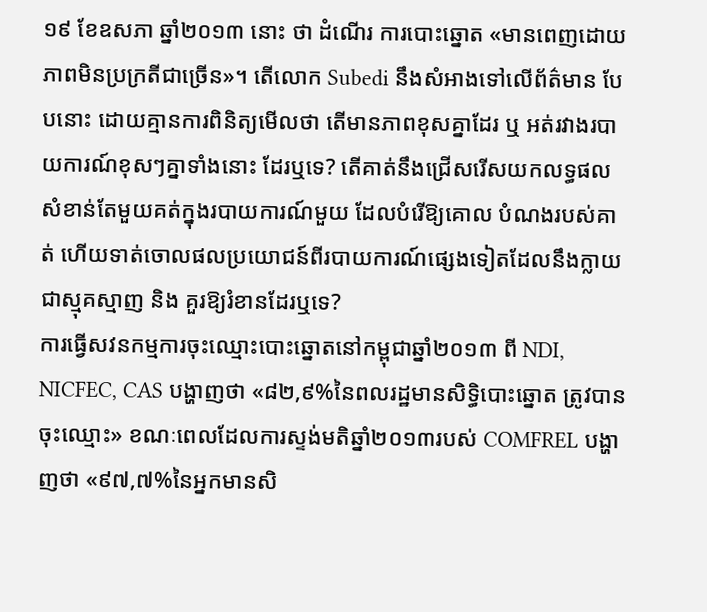១៩ ខែឧសភា ឆ្នាំ២០១៣ នោះ ថា ដំណើរ ការបោះឆ្នោត «មានពេញដោយភាពមិនប្រក្រតីជាច្រើន»។ តើលោក Subedi នឹងសំអាងទៅលើព័ត៌មាន បែបនោះ ដោយគ្មានការពិនិត្យមើលថា តើមានភាពខុសគ្នាដែរ ឬ អត់រវាងរបាយការណ៍ខុសៗគ្នាទាំងនោះ ដែរឬទេ? តើគាត់នឹងជ្រើសរើសយកលទ្ធផលសំខាន់តែមួយគត់ក្នុងរបាយការណ៍មួយ ដែលបំរើឱ្យគោល បំណងរបស់គាត់ ហើយទាត់ចោលផលប្រយោជន៍ពីរបាយការណ៍ផ្សេងទៀតដែលនឹងក្លាយជាស្មុគស្មាញ និង គួរឱ្យរំខានដែរឬទេ?
ការធ្វើសវនកម្មការចុះឈ្មោះបោះឆ្នោតនៅកម្ពុជាឆ្នាំ២០១៣ ពី NDI, NICFEC, CAS បង្ហាញថា «៨២,៩%នៃពលរដ្ឋមានសិទ្ធិបោះឆ្នោត ត្រូវបានចុះឈ្មោះ» ខណៈពេលដែលការស្ទង់មតិឆ្នាំ២០១៣របស់ COMFREL បង្ហាញថា «៩៧,៧%នៃអ្នកមានសិ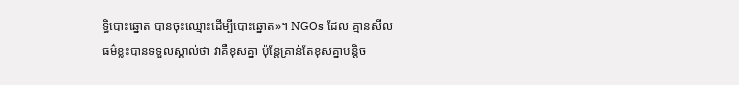ទ្ធិបោះឆ្នោត បានចុះឈ្មោះដើម្បីបោះឆ្នោត»។ NGOs ដែល គ្មានសីលធម៌ខ្លះបានទទួលស្គាល់ថា វាគឺខុសគ្នា ប៉ុន្តែគ្រាន់តែខុសគ្នាបន្តិច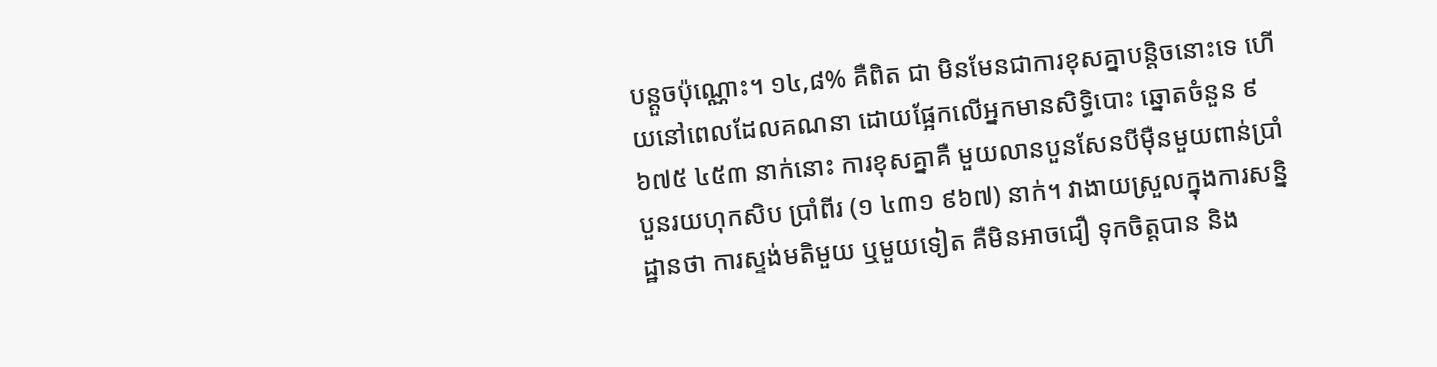បន្តួចប៉ុណ្ណោះ។ ១៤,៨% គឺពិត ជា មិនមែនជាការខុសគ្នាបន្តិចនោះទេ ហើយនៅពេលដែលគណនា ដោយផ្អែកលើអ្នកមានសិទ្ធិបោះ ឆ្នោតចំនួន ៩ ៦៧៥ ៤៥៣ នាក់នោះ ការខុសគ្នាគឺ មួយលានបួនសែនបីម៉ឺនមួយពាន់ប្រាំបួនរយហុកសិប ប្រាំពីរ (១ ៤៣១ ៩៦៧) នាក់។ វាងាយស្រួលក្នុងការសន្និដ្ឋានថា ការស្ទង់មតិមួយ ឬមួយទៀត គឺមិនអាចជឿ ទុកចិត្តបាន និង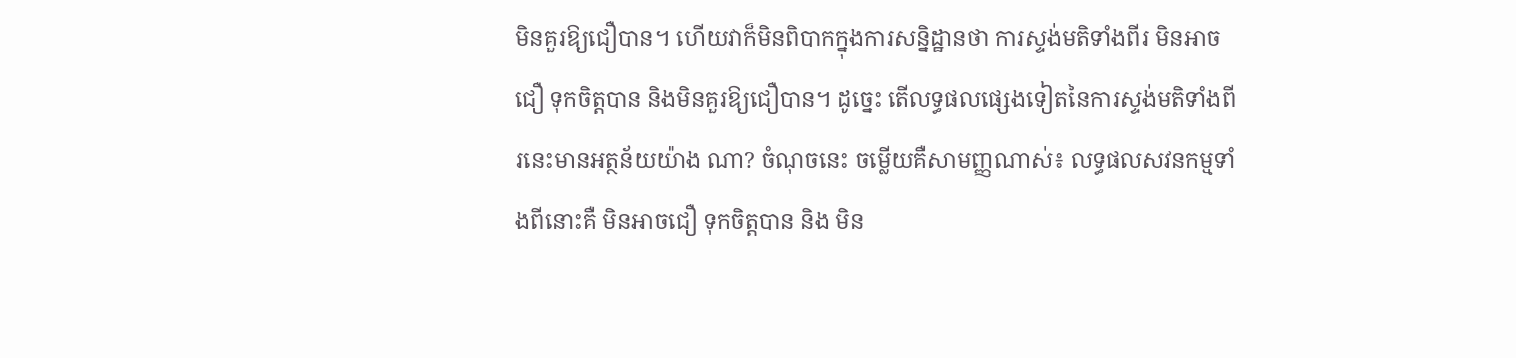មិនគួរឱ្យជឿបាន។ ហើយវាក៏មិនពិបាកក្នុងការសន្និដ្ឋានថា ការស្ទង់មតិទាំងពីរ មិនអាចជឿ ទុកចិត្តបាន និងមិនគួរឱ្យជឿបាន។ ដូច្នេះ តើលទ្ធផលផ្សេងទៀតនៃការស្ទង់មតិទាំងពីរនេះមានអត្ថន័យយ៉ាង ណា? ចំណុចនេះ ចម្លើយគឺសាមញ្ញណាស់៖ លទ្ធផលសវនកម្មទាំងពីនោះគឺ មិនអាចជឿ ទុកចិត្តបាន និង មិន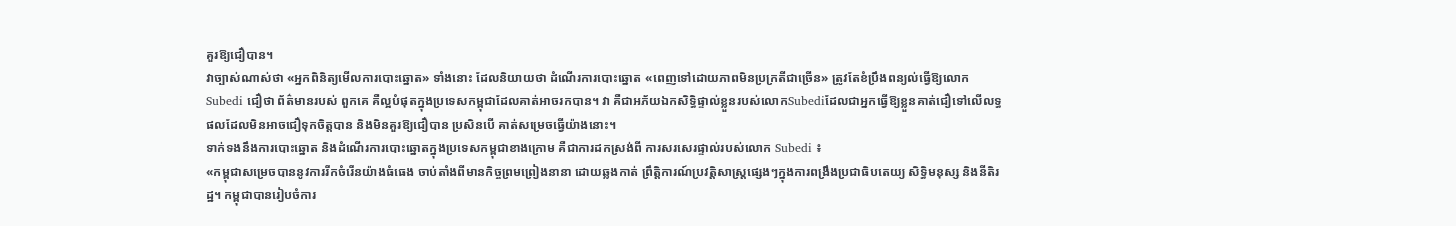គួរឱ្យជឿបាន។
វាច្បាស់ណាស់ថា «អ្នកពិនិត្យមើលការបោះឆ្នោត» ទាំងនោះ ដែលនិយាយថា ដំណើរការបោះឆ្នោត «ពេញទៅដោយភាពមិនប្រក្រតីជាច្រើន» ត្រូវតែខំប្រឹងពន្យល់ធ្វើឱ្យលោក Subedi ជឿថា ព័ត៌មានរបស់ ពួកគេ គឺល្អបំផុតក្នុងប្រទេសកម្ពុជាដែលគាត់អាចរកបាន។ វា គឺជាអភ័យឯកសិទ្ធិផ្ទាល់ខ្លួនរបស់លោកSubediដែលជាអ្នកធ្វើឱ្យខ្លួនគាត់ជឿទៅលើលទ្ធផលដែលមិនអាចជឿទុកចិត្តបាន និងមិនគួរឱ្យជឿបាន ប្រសិនបើ គាត់សម្រេចធ្វើយ៉ាងនោះ។
ទាក់ទងនឹងការបោះឆ្នោត និងដំណើរការបោះឆ្នោតក្នុងប្រទេសកម្ពុជាខាងក្រោម គឺជាការដកស្រង់ពី ការសរសេរផ្ទាល់របស់លោក Subedi ៖
«កម្ពុជាសម្រេចបាននូវការរីកចំរើនយ៉ាងធំធេង ចាប់តាំងពីមានកិច្ចព្រមព្រៀងនានា ដោយឆ្លងកាត់ ព្រឹត្តិការណ៍ប្រវត្តិសាស្ត្រផ្សេងៗក្នុងការពង្រឹងប្រជាធិបតេយ្យ សិទ្ធិមនុស្ស និងនីតិរដ្ឋ។ កម្ពុជាបានរៀបចំការ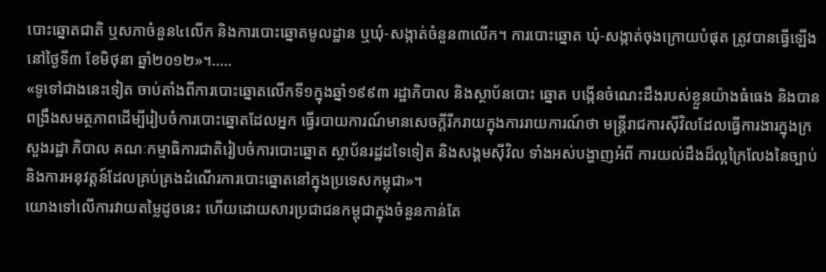បោះឆ្នោតជាតិ ឬសភាចំនួន៤លើក និងការបោះឆ្នោតមូលដ្ឋាន ឬឃុំ-សង្កាត់ចំនួន៣លើក។ ការបោះឆ្នោត ឃុំ-សង្កាត់ចុងក្រោយបំផុត ត្រូវបានធ្វើឡើងនៅថ្ងៃទី៣ ខែមិថុនា ឆ្នាំ២០១២»។…..
«ទូទៅជាងនេះទៀត ចាប់តាំងពីការបោះឆ្នោតលើកទី១ក្នុងឆ្នាំ១៩៩៣ រដ្ឋាភិបាល និងស្ថាប័នបោះ ឆ្នោត បង្កើនចំណេះដឹងរបស់ខ្លួនយ៉ាងធំធេង និងបានពង្រឹងសមត្ថភាពដើម្បីរៀបចំការបោះឆ្នោតដែលអ្នក ធ្វើរបាយការណ៍មានសេចក្តីរីករាយក្នុងការរាយការណ៍ថា មន្ត្រីរាជការស៊ីវិលដែលធ្វើការងារក្នុងក្រសួងរដ្ឋា ភិបាល គណៈកម្មាធិការជាតិរៀបចំការបោះឆ្នោត ស្ថាប័នរដ្ឋដទៃទៀត និងសង្គមស៊ីវិល ទាំងអស់បង្ហាញអំពី ការយល់ដឹងដ៏ល្អក្រៃលែងនៃច្បាប់និងការអនុវត្តន៍ដែលគ្រប់គ្រងដំណើរការបោះឆ្នោតនៅក្នុងប្រទេសកម្ពុជា»។
យោងទៅលើការវាយតម្លៃដូចនេះ ហើយដោយសារប្រជាជនកម្ពុជាក្នុងចំនួនកាន់តែ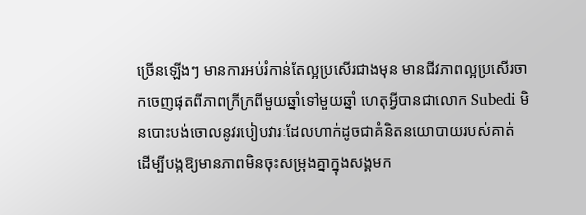ច្រើនឡើងៗ មានការអប់រំកាន់តែល្អប្រសើរជាងមុន មានជីវភាពល្អប្រសើរចាកចេញផុតពីភាពក្រីក្រពីមួយឆ្នាំទៅមួយឆ្នាំ ហេតុអ្វីបានជាលោក Subedi មិនបោះបង់ចោលនូវរបៀបវារៈដែលហាក់ដូចជាគំនិតនយោបាយរបស់គាត់ ដើម្បីបង្កឱ្យមានភាពមិនចុះសម្រុងគ្នាក្នុងសង្គមក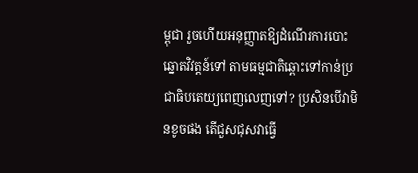ម្ពុជា រួចហើយអនុញ្ញាតឱ្យដំណើរការបោះឆ្នោតវិវត្តន៍ទៅ តាមធម្មជាតិឆ្ពោះទៅកាន់ប្រជាធិបតេយ្យពេញលេញទៅ? ប្រសិនបើវាមិនខូចផង តើជួសជុសវាធ្វើ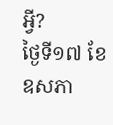អ្វី?
ថ្ងៃទី១៧ ខែឧសភា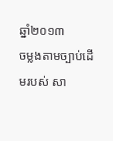ឆ្នាំ២០១៣
ចម្លងតាមច្បាប់ដើមរបស់ សា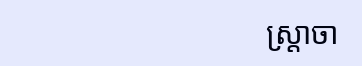ស្ត្រាចា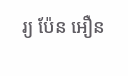រ្យ ប៉ែន អឿន